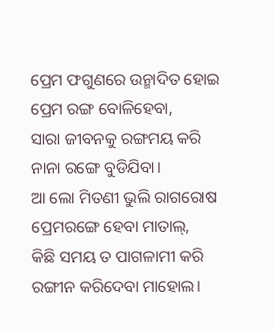ପ୍ରେମ ଫଗୁଣରେ ଉନ୍ମାଦିତ ହୋଇ
ପ୍ରେମ ରଙ୍ଗ ବୋଳିହେବା,
ସାରା ଜୀବନକୁ ରଙ୍ଗମୟ କରି
ନାନା ରଙ୍ଗେ ବୁଡିଯିବା।
ଆ ଲୋ ମିତଣୀ ଭୁଲି ରାଗରୋଷ
ପ୍ରେମରଙ୍ଗେ ହେବା ମାତାଲ୍,
କିଛି ସମୟ ତ ପାଗଳାମୀ କରି
ରଙ୍ଗୀନ କରିଦେବା ମାହୋଲ।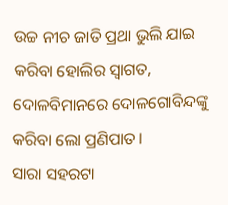ଉଚ୍ଚ ନୀଚ ଜାତି ପ୍ରଥା ଭୁଲି ଯାଇ
କରିବା ହୋଲିର ସ୍ଵାଗତ,
ଦୋଳବିମାନରେ ଦୋଳଗୋବିନ୍ଦଙ୍କୁ
କରିବା ଲୋ ପ୍ରଣିପାତ।
ସାରା ସହରଟା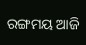ରଙ୍ଗମୟ ଆଜି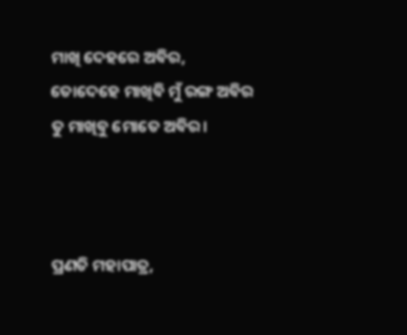ମାଖି ଦେହରେ ଅବିର,
ତୋଦେହେ ମାଖିବି ମୁଁ ରଙ୍ଗ ଅବିର
ତୁ ମାଖିବୁ ମୋତେ ଅବିର।



ପ୍ରଣତି ମହାପାତ୍ର,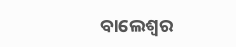ବାଲେଶ୍ଵର